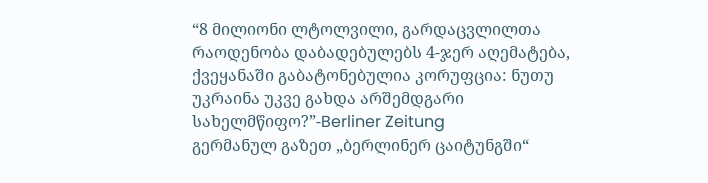“8 მილიონი ლტოლვილი, გარდაცვლილთა რაოდენობა დაბადებულებს 4-ჯერ აღემატება, ქვეყანაში გაბატონებულია კორუფცია: ნუთუ უკრაინა უკვე გახდა არშემდგარი სახელმწიფო?”-Berliner Zeitung
გერმანულ გაზეთ „ბერლინერ ცაიტუნგში“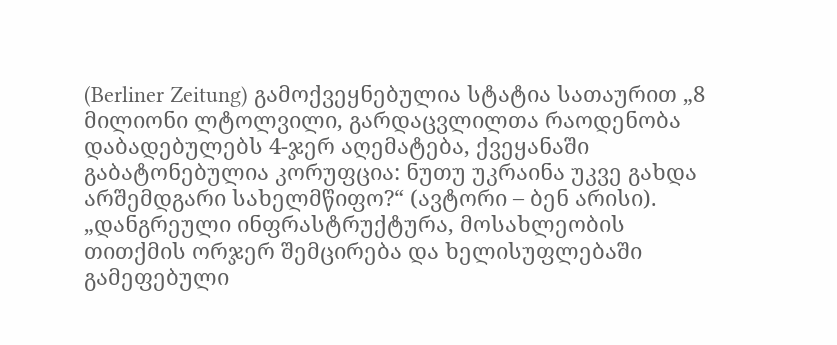(Berliner Zeitung) გამოქვეყნებულია სტატია სათაურით „8 მილიონი ლტოლვილი, გარდაცვლილთა რაოდენობა დაბადებულებს 4-ჯერ აღემატება, ქვეყანაში გაბატონებულია კორუფცია: ნუთუ უკრაინა უკვე გახდა არშემდგარი სახელმწიფო?“ (ავტორი – ბენ არისი). „დანგრეული ინფრასტრუქტურა, მოსახლეობის თითქმის ორჯერ შემცირება და ხელისუფლებაში გამეფებული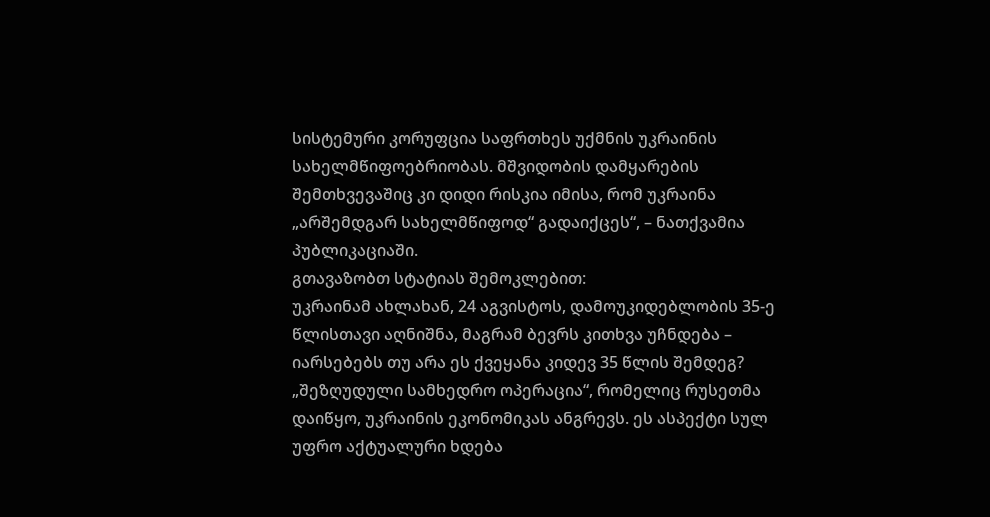სისტემური კორუფცია საფრთხეს უქმნის უკრაინის სახელმწიფოებრიობას. მშვიდობის დამყარების შემთხვევაშიც კი დიდი რისკია იმისა, რომ უკრაინა „არშემდგარ სახელმწიფოდ“ გადაიქცეს“, – ნათქვამია პუბლიკაციაში.
გთავაზობთ სტატიას შემოკლებით:
უკრაინამ ახლახან, 24 აგვისტოს, დამოუკიდებლობის 35-ე წლისთავი აღნიშნა, მაგრამ ბევრს კითხვა უჩნდება – იარსებებს თუ არა ეს ქვეყანა კიდევ 35 წლის შემდეგ?
„შეზღუდული სამხედრო ოპერაცია“, რომელიც რუსეთმა დაიწყო, უკრაინის ეკონომიკას ანგრევს. ეს ასპექტი სულ უფრო აქტუალური ხდება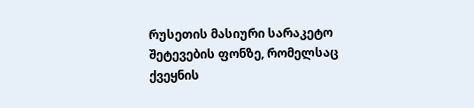რუსეთის მასიური სარაკეტო შეტევების ფონზე, რომელსაც ქვეყნის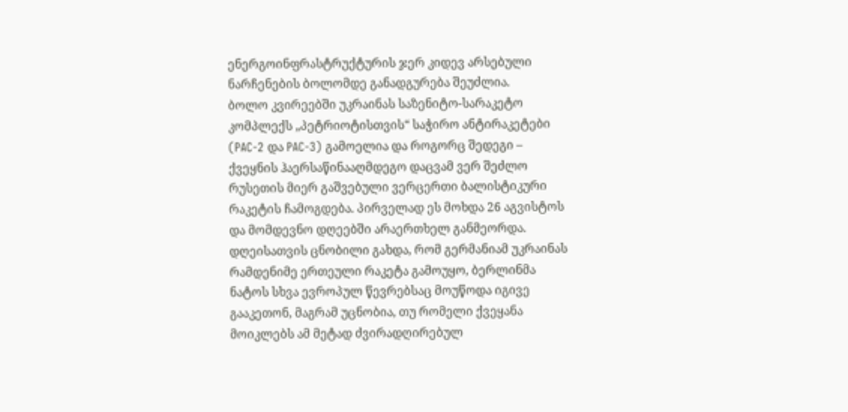ენერგოინფრასტრუქტურის ჯერ კიდევ არსებული ნარჩენების ბოლომდე განადგურება შეუძლია.
ბოლო კვირეებში უკრაინას საზენიტო-სარაკეტო კომპლექს „პეტრიოტისთვის“ საჭირო ანტირაკეტები (PAC-2 და PAC-3) გამოელია და როგორც შედეგი – ქვეყნის ჰაერსაწინააღმდეგო დაცვამ ვერ შეძლო რუსეთის მიერ გაშვებული ვერცერთი ბალისტიკური რაკეტის ჩამოგდება. პირველად ეს მოხდა 26 აგვისტოს და მომდევნო დღეებში არაერთხელ განმეორდა. დღეისათვის ცნობილი გახდა, რომ გერმანიამ უკრაინას რამდენიმე ერთეული რაკეტა გამოუყო, ბერლინმა ნატოს სხვა ევროპულ წევრებსაც მოუწოდა იგივე გააკეთონ, მაგრამ უცნობია, თუ რომელი ქვეყანა მოიკლებს ამ მეტად ძვირადღირებულ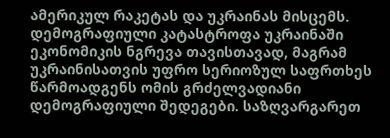ამერიკულ რაკეტას და უკრაინას მისცემს.
დემოგრაფიული კატასტროფა უკრაინაში
ეკონომიკის ნგრევა თავისთავად, მაგრამ უკრაინისათვის უფრო სერიოზულ საფრთხეს წარმოადგენს ომის გრძელვადიანი დემოგრაფიული შედეგები. საზღვარგარეთ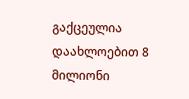გაქცეულია დაახლოებით 8 მილიონი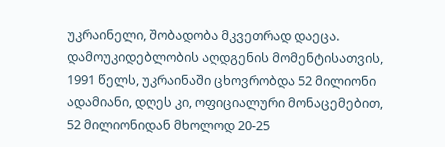უკრაინელი, შობადობა მკვეთრად დაეცა. დამოუკიდებლობის აღდგენის მომენტისათვის, 1991 წელს, უკრაინაში ცხოვრობდა 52 მილიონი ადამიანი, დღეს კი, ოფიციალური მონაცემებით, 52 მილიონიდან მხოლოდ 20-25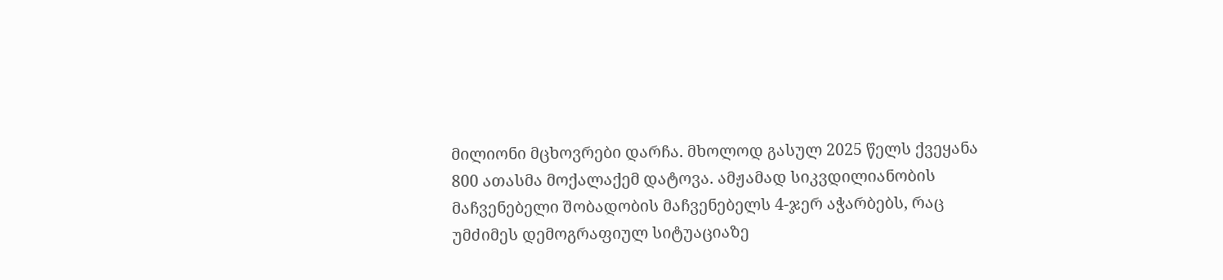მილიონი მცხოვრები დარჩა. მხოლოდ გასულ 2025 წელს ქვეყანა 800 ათასმა მოქალაქემ დატოვა. ამჟამად სიკვდილიანობის მაჩვენებელი შობადობის მაჩვენებელს 4-ჯერ აჭარბებს, რაც უმძიმეს დემოგრაფიულ სიტუაციაზე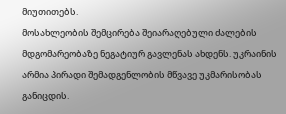მიუთითებს.
მოსახლეობის შემცირება შეიარაღებული ძალების მდგომარეობაზე ნეგატიურ გავლენას ახდენს. უკრაინის არმია პირადი შემადგენლობის მწვავე უკმარისობას განიცდის.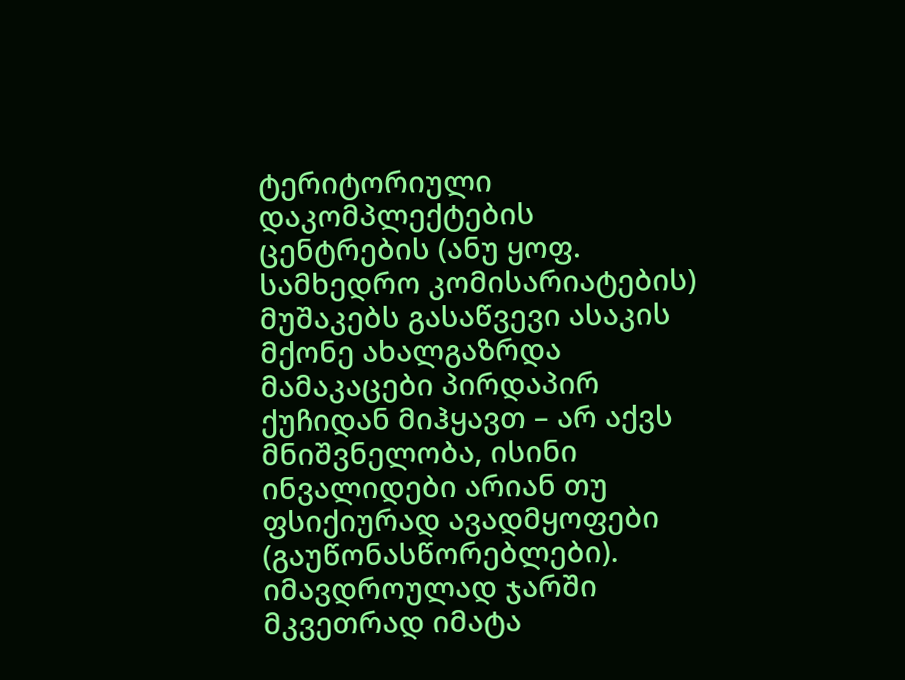ტერიტორიული დაკომპლექტების ცენტრების (ანუ ყოფ. სამხედრო კომისარიატების) მუშაკებს გასაწვევი ასაკის მქონე ახალგაზრდა მამაკაცები პირდაპირ ქუჩიდან მიჰყავთ – არ აქვს მნიშვნელობა, ისინი ინვალიდები არიან თუ ფსიქიურად ავადმყოფები (გაუწონასწორებლები). იმავდროულად ჯარში მკვეთრად იმატა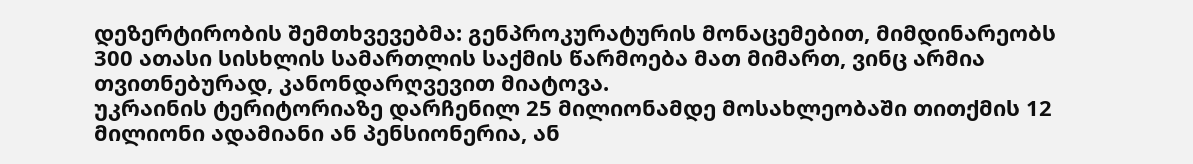დეზერტირობის შემთხვევებმა: გენპროკურატურის მონაცემებით, მიმდინარეობს 300 ათასი სისხლის სამართლის საქმის წარმოება მათ მიმართ, ვინც არმია თვითნებურად, კანონდარღვევით მიატოვა.
უკრაინის ტერიტორიაზე დარჩენილ 25 მილიონამდე მოსახლეობაში თითქმის 12 მილიონი ადამიანი ან პენსიონერია, ან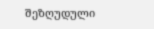შეზღუდული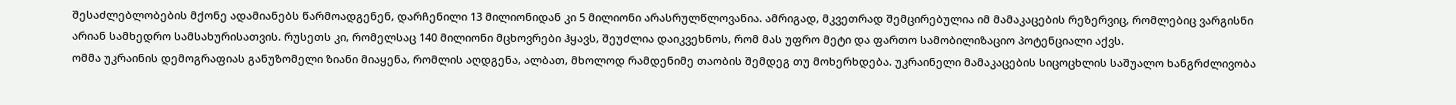შესაძლებლობების მქონე ადამიანებს წარმოადგენენ, დარჩენილი 13 მილიონიდან კი 5 მილიონი არასრულწლოვანია. ამრიგად, მკვეთრად შემცირებულია იმ მამაკაცების რეზერვიც, რომლებიც ვარგისნი არიან სამხედრო სამსახურისათვის. რუსეთს კი, რომელსაც 140 მილიონი მცხოვრები ჰყავს, შეუძლია დაიკვეხნოს, რომ მას უფრო მეტი და ფართო სამობილიზაციო პოტენციალი აქვს.
ომმა უკრაინის დემოგრაფიას განუზომელი ზიანი მიაყენა, რომლის აღდგენა, ალბათ, მხოლოდ რამდენიმე თაობის შემდეგ თუ მოხერხდება. უკრაინელი მამაკაცების სიცოცხლის საშუალო ხანგრძლივობა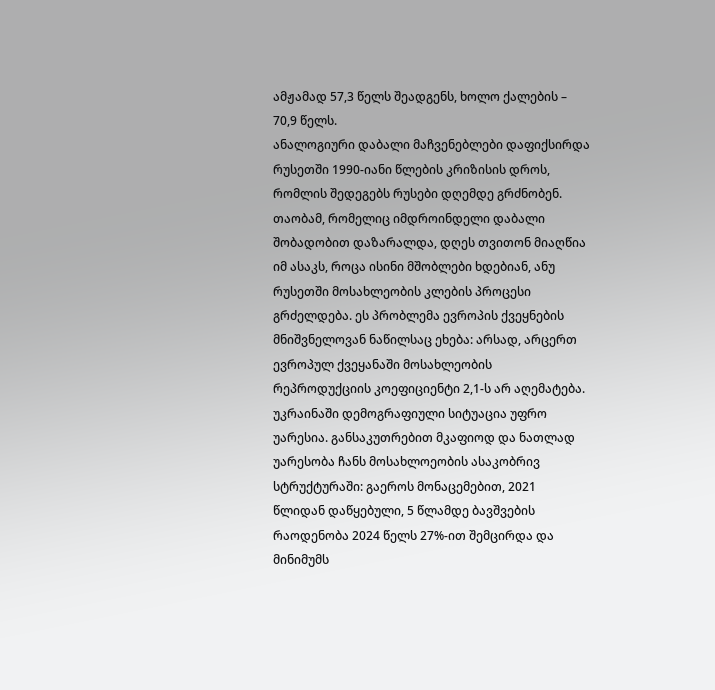ამჟამად 57,3 წელს შეადგენს, ხოლო ქალების – 70,9 წელს.
ანალოგიური დაბალი მაჩვენებლები დაფიქსირდა რუსეთში 1990-იანი წლების კრიზისის დროს, რომლის შედეგებს რუსები დღემდე გრძნობენ. თაობამ, რომელიც იმდროინდელი დაბალი შობადობით დაზარალდა, დღეს თვითონ მიაღწია იმ ასაკს, როცა ისინი მშობლები ხდებიან, ანუ რუსეთში მოსახლეობის კლების პროცესი გრძელდება. ეს პრობლემა ევროპის ქვეყნების მნიშვნელოვან ნაწილსაც ეხება: არსად, არცერთ ევროპულ ქვეყანაში მოსახლეობის რეპროდუქციის კოეფიციენტი 2,1-ს არ აღემატება.
უკრაინაში დემოგრაფიული სიტუაცია უფრო უარესია. განსაკუთრებით მკაფიოდ და ნათლად უარესობა ჩანს მოსახლოეობის ასაკობრივ სტრუქტურაში: გაეროს მონაცემებით, 2021 წლიდან დაწყებული, 5 წლამდე ბავშვების რაოდენობა 2024 წელს 27%-ით შემცირდა და მინიმუმს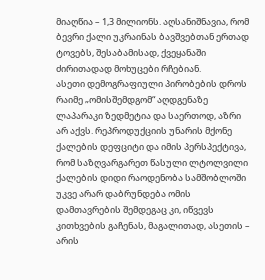მიაღწია – 1,3 მილიონს. აღსანიშნავია, რომ ბევრი ქალი უკრაინას ბავშვებთან ერთად ტოვებს, შესაბამისად, ქვეყანაში ძირითადად მოხუცები რჩებიან.
ასეთი დემოგრაფიული პირობების დროს რაიმე „ომისშემდგომ“ აღდგენაზე ლაპარაკი ზედმეტია და საერთოდ, აზრი არ აქვს. რეპროდუქციის უნარის მქონე ქალების დეფციტი და იმის პერსპექტივა, რომ საზღვარგარეთ წასული ლტოლვილი ქალების დიდი რაოდენობა სამშობლოში უკვე არარ დაბრუნდება ომის დამთავრების შემდეგაც კი, იწვევს კითხვების გაჩენას, მაგალითად, ასეთის – არის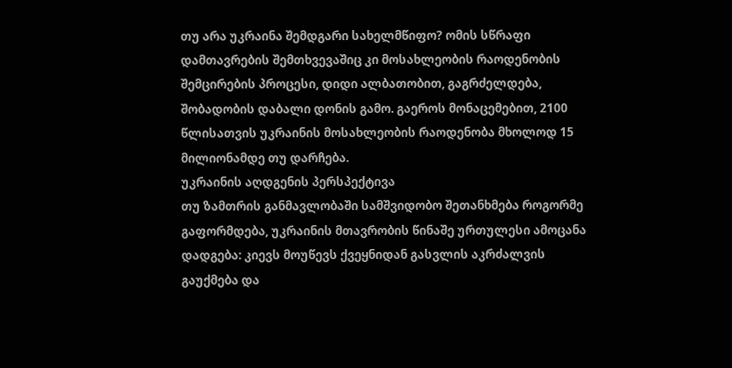თუ არა უკრაინა შემდგარი სახელმწიფო? ომის სწრაფი დამთავრების შემთხვევაშიც კი მოსახლეობის რაოდენობის შემცირების პროცესი, დიდი ალბათობით, გაგრძელდება, შობადობის დაბალი დონის გამო. გაეროს მონაცემებით, 2100 წლისათვის უკრაინის მოსახლეობის რაოდენობა მხოლოდ 15 მილიონამდე თუ დარჩება.
უკრაინის აღდგენის პერსპექტივა
თუ ზამთრის განმავლობაში სამშვიდობო შეთანხმება როგორმე გაფორმდება, უკრაინის მთავრობის წინაშე ურთულესი ამოცანა დადგება: კიევს მოუწევს ქვეყნიდან გასვლის აკრძალვის გაუქმება და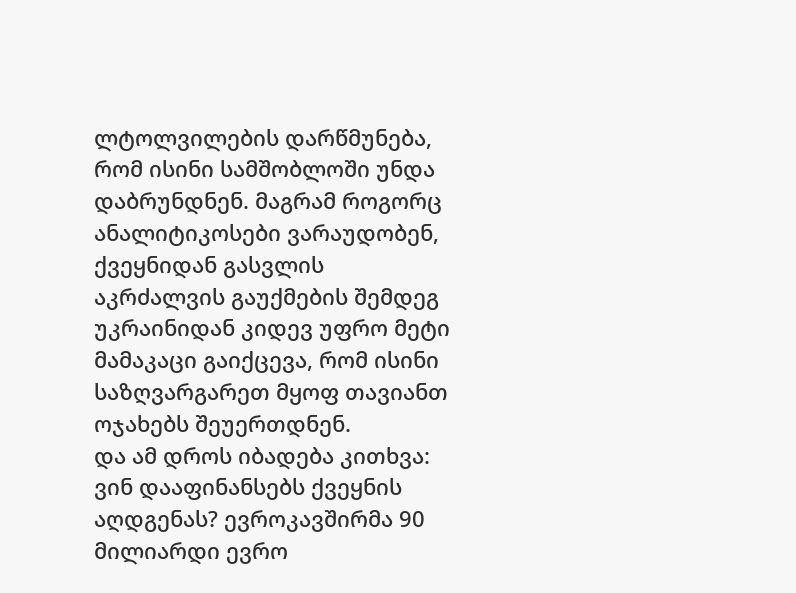ლტოლვილების დარწმუნება, რომ ისინი სამშობლოში უნდა დაბრუნდნენ. მაგრამ როგორც ანალიტიკოსები ვარაუდობენ, ქვეყნიდან გასვლის აკრძალვის გაუქმების შემდეგ უკრაინიდან კიდევ უფრო მეტი მამაკაცი გაიქცევა, რომ ისინი საზღვარგარეთ მყოფ თავიანთ ოჯახებს შეუერთდნენ.
და ამ დროს იბადება კითხვა: ვინ დააფინანსებს ქვეყნის აღდგენას? ევროკავშირმა 90 მილიარდი ევრო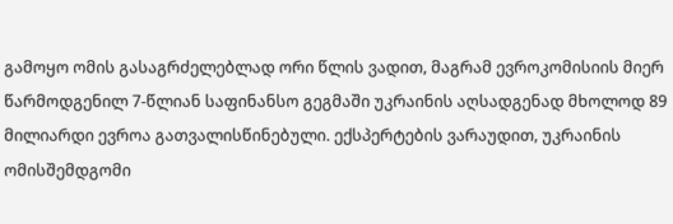გამოყო ომის გასაგრძელებლად ორი წლის ვადით, მაგრამ ევროკომისიის მიერ წარმოდგენილ 7-წლიან საფინანსო გეგმაში უკრაინის აღსადგენად მხოლოდ 89 მილიარდი ევროა გათვალისწინებული. ექსპერტების ვარაუდით, უკრაინის ომისშემდგომი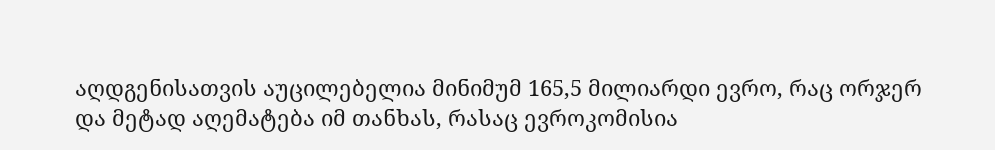აღდგენისათვის აუცილებელია მინიმუმ 165,5 მილიარდი ევრო, რაც ორჯერ და მეტად აღემატება იმ თანხას, რასაც ევროკომისია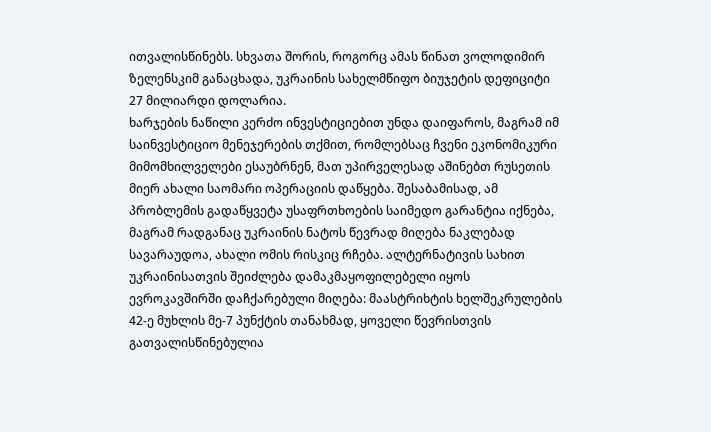ითვალისწინებს. სხვათა შორის, როგორც ამას წინათ ვოლოდიმირ ზელენსკიმ განაცხადა, უკრაინის სახელმწიფო ბიუჯეტის დეფიციტი 27 მილიარდი დოლარია.
ხარჯების ნაწილი კერძო ინვესტიციებით უნდა დაიფაროს, მაგრამ იმ საინვესტიციო მენეჯერების თქმით, რომლებსაც ჩვენი ეკონომიკური მიმომხილველები ესაუბრნენ, მათ უპირველესად აშინებთ რუსეთის მიერ ახალი საომარი ოპერაციის დაწყება. შესაბამისად, ამ პრობლემის გადაწყვეტა უსაფრთხოების საიმედო გარანტია იქნება, მაგრამ რადგანაც უკრაინის ნატოს წევრად მიღება ნაკლებად სავარაუდოა, ახალი ომის რისკიც რჩება. ალტერნატივის სახით უკრაინისათვის შეიძლება დამაკმაყოფილებელი იყოს ევროკავშირში დაჩქარებული მიღება: მაასტრიხტის ხელშეკრულების 42-ე მუხლის მე-7 პუნქტის თანახმად, ყოველი წევრისთვის გათვალისწინებულია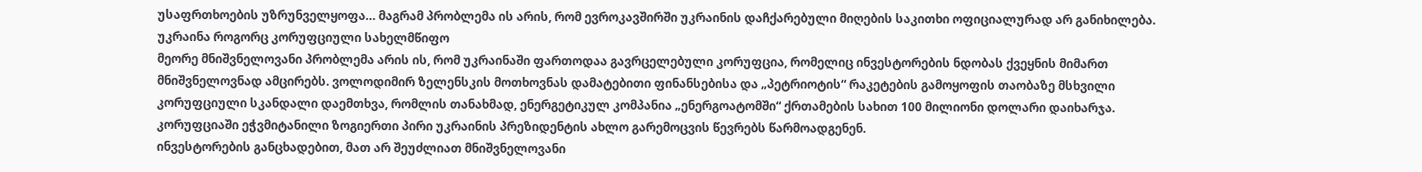უსაფრთხოების უზრუნველყოფა… მაგრამ პრობლემა ის არის, რომ ევროკავშირში უკრაინის დაჩქარებული მიღების საკითხი ოფიციალურად არ განიხილება.
უკრაინა როგორც კორუფციული სახელმწიფო
მეორე მნიშვნელოვანი პრობლემა არის ის, რომ უკრაინაში ფართოდაა გავრცელებული კორუფცია, რომელიც ინვესტორების ნდობას ქვეყნის მიმართ მნიშვნელოვნად ამცირებს. ვოლოდიმირ ზელენსკის მოთხოვნას დამატებითი ფინანსებისა და „პეტრიოტის“ რაკეტების გამოყოფის თაობაზე მსხვილი კორუფციული სკანდალი დაემთხვა, რომლის თანახმად, ენერგეტიკულ კომპანია „ენერგოატომში“ ქრთამების სახით 100 მილიონი დოლარი დაიხარჯა. კორუფციაში ეჭვმიტანილი ზოგიერთი პირი უკრაინის პრეზიდენტის ახლო გარემოცვის წევრებს წარმოადგენენ.
ინვესტორების განცხადებით, მათ არ შეუძლიათ მნიშვნელოვანი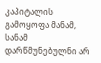კაპიტალის გამოყოფა მანამ, სანამ დარწმუნებულნი არ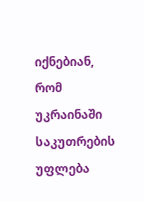იქნებიან, რომ უკრაინაში საკუთრების უფლება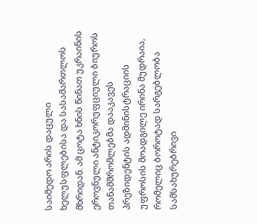საიმედო არის დაცული ხელუსფლებისა და სასამართლოს მხრიდან. ამ ცოტა ხნის წინათ უკრაინის ეროვნული ანტიკორუფციული ბიუროს თანამშრომლებმა დააკავეს პრეზიდენტის ადმინისტრაციის უფროსის მოადგილე ირინა მუდრაია, რომელიც ბოროტად სარგებლობა სამსახურებრივი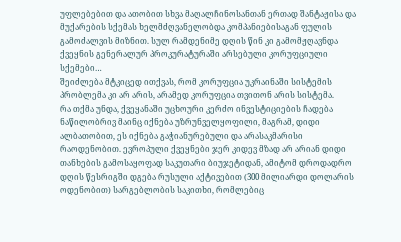უფლებებით და ათობით სხვა მაღალჩინოსანთან ერთად შანტაჟისა და მუქარების სქემას ხელმძღვანელობდა კომპანიებისაგან ფულის გამოძალვის მიზნით. სულ რამდენიმე დღის წინ კი გამომჟღავნდა ქვეყნის გენერალურ პროკურატურაში არსებული კორუფციული სქემები…
შეიძლება მტკიცედ ითქვას, რომ კორუფცია უკრაინაში სისტემის პრობლემა კი არ არის, არამედ კორუფცია თვითონ არის სისტემა.
რა თქმა უნდა, ქვეყანაში უცხოური კერძო ინვესტიციების ჩადება ნაწილობრივ მაინც იქნება უზრუნველყოფილი, მაგრამ, დიდი ალბათობით, ეს იქნება გაჭიანურებული და არასაკმარისი რაოდენობით. ევროპული ქვეყნები ჯერ კიდევ მზად არ არიან დიდი თანხების გამოსაყოფად საკუთარი ბიუჯეტიდან, ამიტომ დროდადრო დღის წესრიგში დგება რუსული აქტივებით (300 მილიარდი დოლარის ოდენობით) სარგებლობის საკითხი, რომლებიც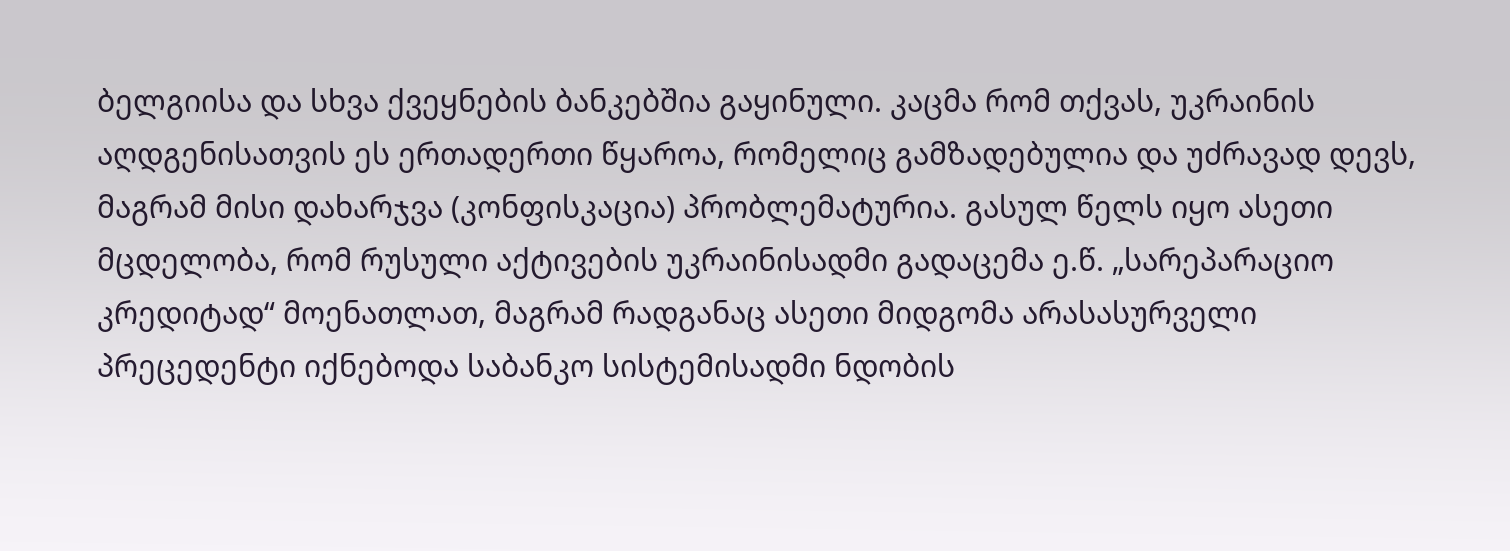ბელგიისა და სხვა ქვეყნების ბანკებშია გაყინული. კაცმა რომ თქვას, უკრაინის აღდგენისათვის ეს ერთადერთი წყაროა, რომელიც გამზადებულია და უძრავად დევს, მაგრამ მისი დახარჯვა (კონფისკაცია) პრობლემატურია. გასულ წელს იყო ასეთი მცდელობა, რომ რუსული აქტივების უკრაინისადმი გადაცემა ე.წ. „სარეპარაციო კრედიტად“ მოენათლათ, მაგრამ რადგანაც ასეთი მიდგომა არასასურველი პრეცედენტი იქნებოდა საბანკო სისტემისადმი ნდობის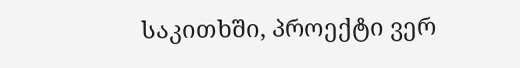საკითხში, პროექტი ვერ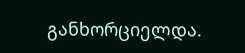განხორციელდა.